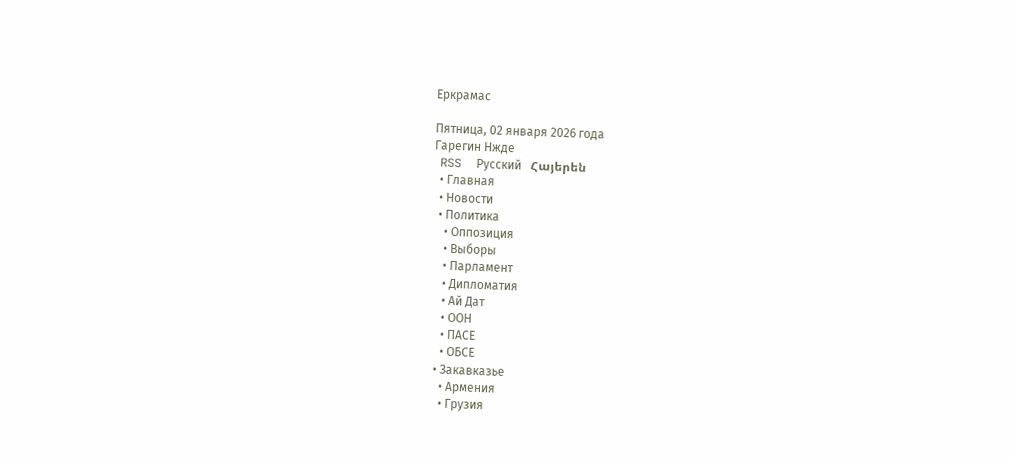Еркрамас

Пятница, 02 января 2026 года
Гарегин Нжде
  RSS     Русский   Հայերեն
  • Главная
  • Новости
  • Политика
    • Оппозиция
    • Выборы
    • Парламент
    • Дипломатия
    • Ай Дат
    • ООН
    • ПАСЕ
    • ОБСЕ
  • Закавказье
    • Армения
    • Грузия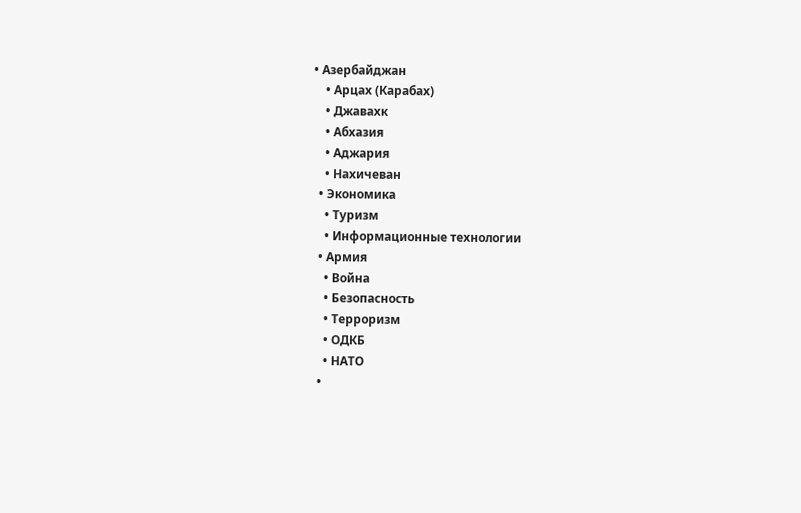• Азербайджан
    • Арцах (Карабах)
    • Джавахк
    • Абхазия
    • Аджария
    • Нахичеван
  • Экономика
    • Туризм
    • Информационные технологии
  • Армия
    • Война
    • Безопасность
    • Терроризм
    • ОДКБ
    • НАТО
  •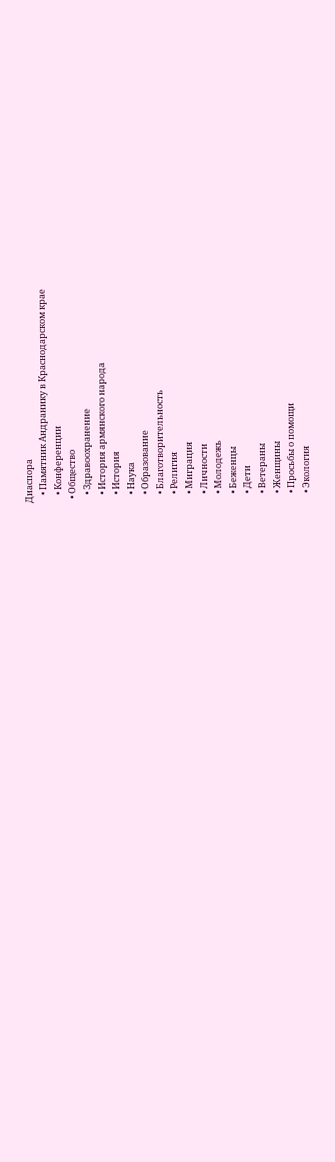Диаспора
    • Памятник Андранику в Краснодарском крае
    • Конференции
  • Общество
    • Здравоохранение
    • История армянского народа
    • История
    • Наука
    • Образование
    • Благотворительность
    • Религия
    • Миграция
    • Личности
    • Молодежь
    • Беженцы
    • Дети
    • Ветераны
    • Женщины
    • Просьбы о помощи
    • Экология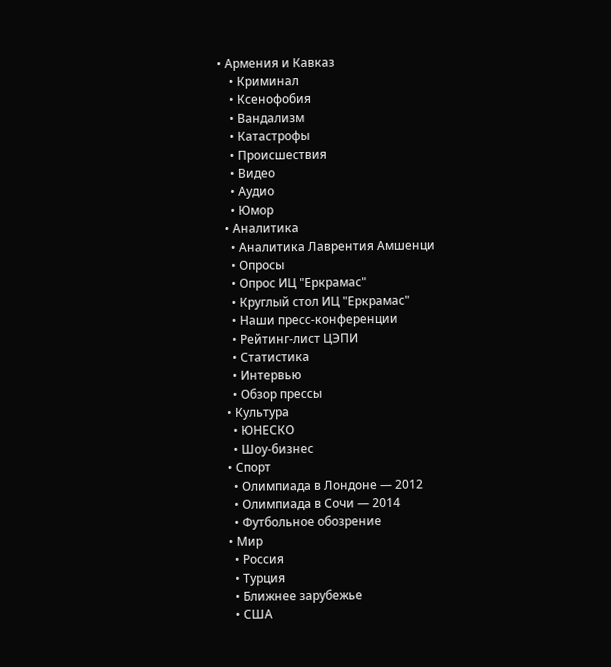• Армения и Кавказ
    • Криминал
    • Ксенофобия
    • Вандализм
    • Катастрофы
    • Происшествия
    • Видео
    • Аудио
    • Юмор
  • Аналитика
    • Аналитика Лаврентия Амшенци
    • Опросы
    • Опрос ИЦ "Еркрамас"
    • Круглый стол ИЦ "Еркрамас"
    • Наши пресс-конференции
    • Рейтинг-лист ЦЭПИ
    • Статистика
    • Интервью
    • Обзор прессы
  • Культура
    • ЮНЕСКО
    • Шоу-бизнес
  • Спорт
    • Олимпиада в Лондоне — 2012
    • Олимпиада в Сочи — 2014
    • Футбольное обозрение
  • Мир
    • Россия
    • Турция
    • Ближнее зарубежье
    • США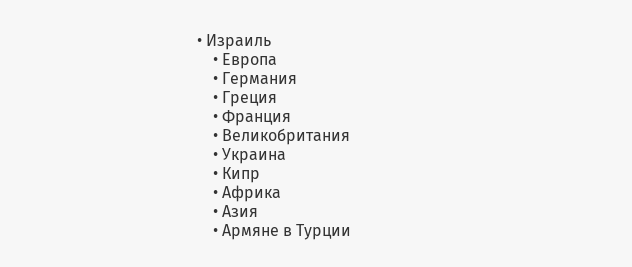• Израиль
    • Европа
    • Германия
    • Греция
    • Франция
    • Великобритания
    • Украина
    • Кипр
    • Африка
    • Азия
    • Армяне в Турции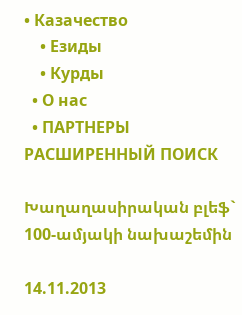• Казачество
    • Езиды
    • Курды
  • О нас
  • ПАРТНЕРЫ
РАСШИРЕННЫЙ ПОИСК

Խաղաղասիրական բլեֆ` 100-ամյակի նախաշեմին

14.11.2013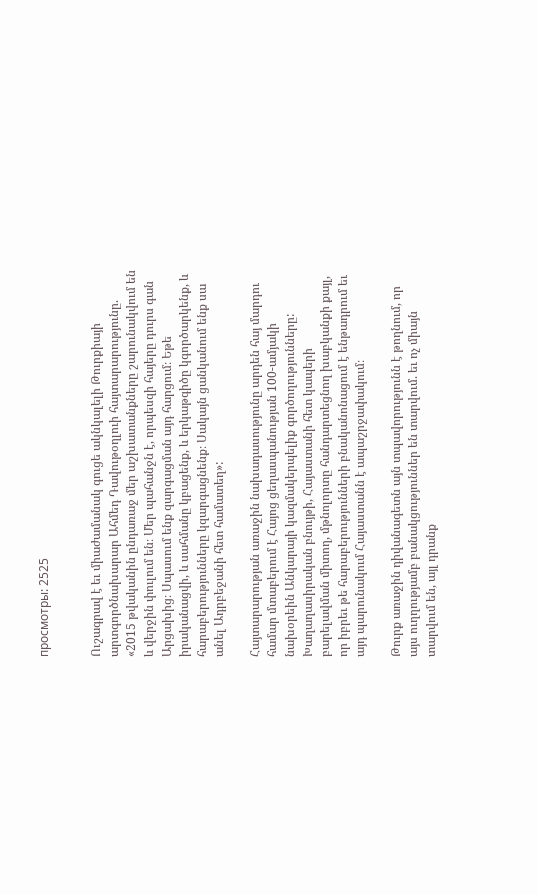просмотры: 2525


Ուշագրավ է եւ միաժամանակ գուցե ակնկալելի Թուրքիայի արտգործնախարար Ահմեդ Դավութօղլուի հայտարարությունը. «2015 թվականին ընդառաջ մեր աշխատանքները շարունակվում են և վերջին փուլում են։ Մեր պահանջն է, որպեսզի հայերը դուրս գան Արցախից։ Սպասում ենք զարգացման այդ հարցում։ Եթե իրականացվի, և սահմանը կբացենք, և երկաթգիծը կգործարկենք, և հարաբերությունները կզարգացնենք։ Սակայն ցանկանում ենք սա անել Ադրբեջանի հետ համատեղ»:

Հայտարարության առաջին նախադասությունը արդեն հայ մարդու համար մտաբերում է Հայոց ցեղասպանության 100-ամյակի նախօրեին Անկարայի կազմակերպելիք գործողությունները: Խաղաղասիրական բնույթի, Հայաստանի հետ կապերի բարելավման միտող, մթնոլորտը հանդարտեցնող խաբկանքի քայլ, որ իբրեւ թե հարաբերությունների բնականոնացում է ենթադրում եւ այդ պարունակում Հայաստանն է ապաշրջափակում։

Թուրք առաջին դիվանագետն այն տպավորությունն է թողնում, որ այս ուղղությամբ բանակցություններ են տարվում. եւ ոչ միայն տարվում են, այլ դրանք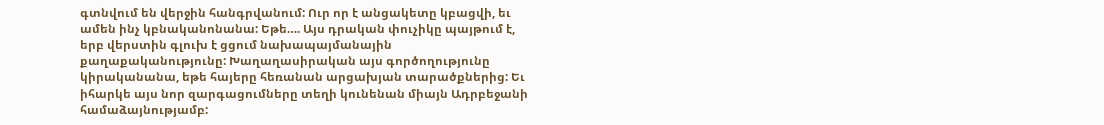գտնվում են վերջին հանգրվանում: Ուր որ է անցակետը կբացվի, եւ ամեն ինչ կբնականոնանա: Եթե…. Այս դրական փուչիկը պայթում է, երբ վերստին գլուխ է ցցում նախապայմանային քաղաքականությունը: Խաղաղասիրական այս գործողությունը կիրականանա, եթե հայերը հեռանան արցախյան տարածքներից: Եւ իհարկե այս նոր զարգացումները տեղի կունենան միայն Ադրբեջանի համաձայնությամբ: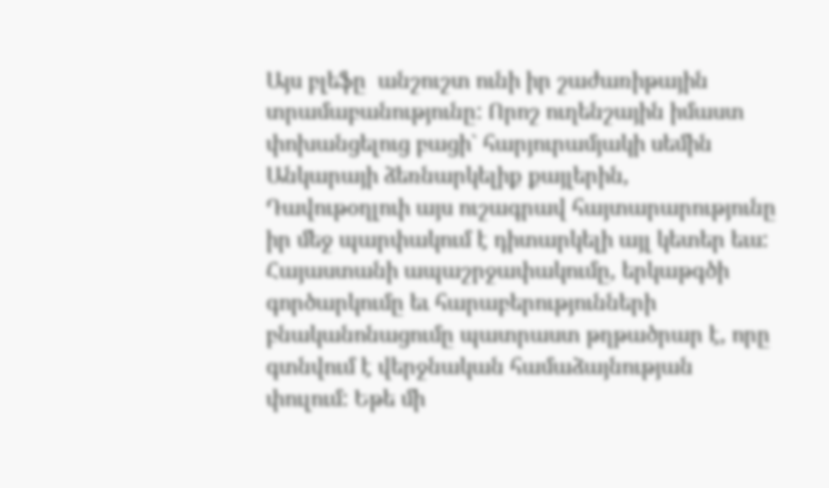Այս բլեֆը  անշուշտ ունի իր շաժառիթային տրամաբանությունը: Որոշ ուղենշային իմաստ  փոխանցելուց բացի` հարյուրամյակի սեմին Անկարայի ձեռնարկելիք քայլերին, Դավութօղլուի այս ուշագրավ հայտարարությունը իր մեջ պարփակում է դիտարկելի այլ կետեր եւս: Հայաստանի ապաշրջափակումը, երկաթգծի գործարկումը եւ հարաբերությունների բնականոնացումը պատրաստ թղթածրար է, որը գտնվում է վերջնական համաձայնության փուլում: Եթե մի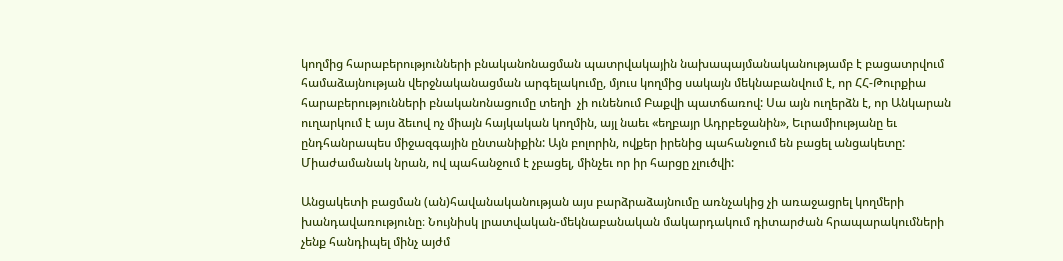կողմից հարաբերությունների բնականոնացման պատրվակային նախապայմանականությամբ է բացատրվում համաձայնության վերջնականացման արգելակումը, մյուս կողմից սակայն մեկնաբանվում է, որ ՀՀ-Թուրքիա հարաբերությունների բնականոնացումը տեղի  չի ունենում Բաքվի պատճառով: Սա այն ուղերձն է, որ Անկարան ուղարկում է այս ձեւով ոչ միայն հայկական կողմին, այլ նաեւ «եղբայր Ադրբեջանին», Եւրամիությանը եւ ընդհանրապես միջազգային ընտանիքին: Այն բոլորին, ովքեր իրենից պահանջում են բացել անցակետը: Միաժամանակ նրան, ով պահանջում է չբացել, մինչեւ որ իր հարցը չլուծվի:

Անցակետի բացման (ան)հավանականության այս բարձրաձայնումը առնչակից չի առաջացրել կողմերի խանդավառությունը։ Նույնիսկ լրատվական-մեկնաբանական մակարդակում դիտարժան հրապարակումների չենք հանդիպել մինչ այժմ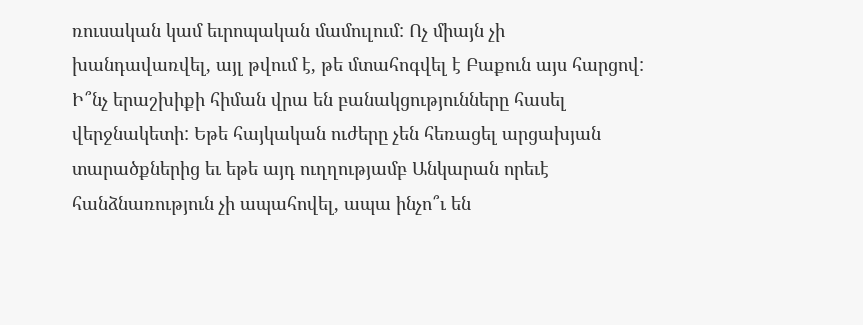ռուսական կամ եւրոպական մամուլում: Ոչ միայն չի խանդավառվել, այլ թվում է, թե մտահոգվել է Բաքուն այս հարցով: Ի՞նչ երաշխիքի հիման վրա են բանակցությունները հասել վերջնակետի: Եթե հայկական ուժերը չեն հեռացել արցախյան տարածքներից եւ եթե այդ ուղղությամբ Անկարան որեւէ հանձնառություն չի ապահովել, ապա ինչո՞ւ են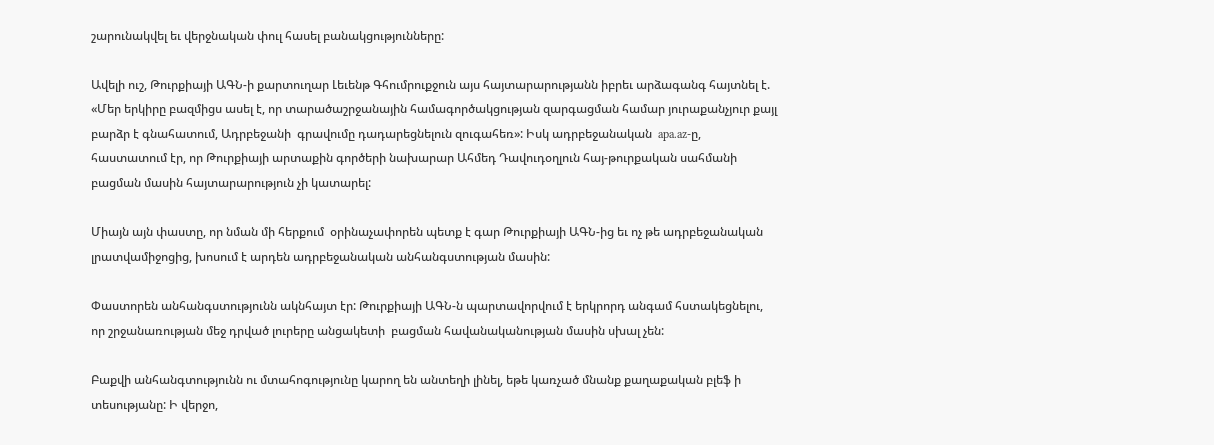շարունակվել եւ վերջնական փուլ հասել բանակցությունները:

Ավելի ուշ, Թուրքիայի ԱԳՆ-ի քարտուղար Լեւենթ Գհումրուքջուն այս հայտարարությանն իբրեւ արձագանգ հայտնել է. «Մեր երկիրը բազմիցս ասել է, որ տարածաշրջանային համագործակցության զարգացման համար յուրաքանչյուր քայլ բարձր է գնահատում, Ադրբեջանի  գրավումը դադարեցնելուն զուգահեռ»: Իսկ ադրբեջանական  apa.az-ը, հաստատում էր, որ Թուրքիայի արտաքին գործերի նախարար Ահմեդ Դավուդօղլուն հայ-թուրքական սահմանի բացման մասին հայտարարություն չի կատարել:

Միայն այն փաստը, որ նման մի հերքում  օրինաչափորեն պետք է գար Թուրքիայի ԱԳՆ-ից եւ ոչ թե ադրբեջանական լրատվամիջոցից, խոսում է արդեն ադրբեջանական անհանգստության մասին:

Փաստորեն անհանգստությունն ակնհայտ էր: Թուրքիայի ԱԳՆ-ն պարտավորվում է երկրորդ անգամ հստակեցնելու, որ շրջանառության մեջ դրված լուրերը անցակետի  բացման հավանականության մասին սխալ չեն:

Բաքվի անհանգտությունն ու մտահոգությունը կարող են անտեղի լինել, եթե կառչած մնանք քաղաքական բլեֆ ի տեսությանը: Ի վերջո,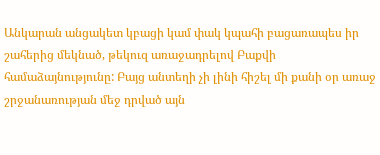Անկարան անցակետ կբացի կամ փակ կպահի բացառապես իր շահերից մեկնած, թեկուզ առաջադրելով Բաքվի համաձայնությունը: Բայց անտեղի չի լինի հիշել մի քանի օր առաջ շրջանառության մեջ դրված այն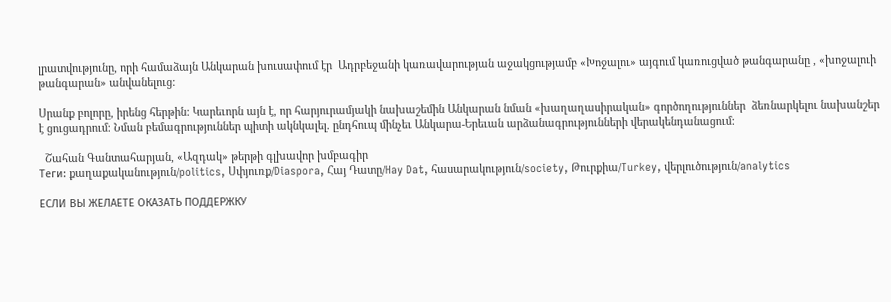լրատվությունը, որի համաձայն Անկարան խուսափում էր  Ադրբեջանի կառավարության աջակցությամբ «Խոջալու» այգում կառուցված թանգարանը , «խոջալուի թանգարան» անվանելուց:

Սրանք բոլորը, իրենց հերթին: Կարեւորն այն է, որ հարյուրամյակի նախաշեմին Անկարան նման «խաղաղասիրական» գործողություններ  ձեռնարկելու նախանշեր է ցուցադրում։ Նման բեմագրություններ պիտի ակնկալել. ընդհուպ մինչեւ Անկարա-Երեւան արձանագրությունների վերակենդանացում:

  Շահան Գանտահարյան, «Ազդակ» թերթի գլխավոր խմբագիր
Теги: քաղաքականություն/politics, Սփյուռք/Diaspora, Հայ Դատը/Hay Dat, հասարակություն/society, Թուրքիա/Turkey, վերլուծություն/analytics

ЕСЛИ ВЫ ЖЕЛАЕТЕ ОКАЗАТЬ ПОДДЕРЖКУ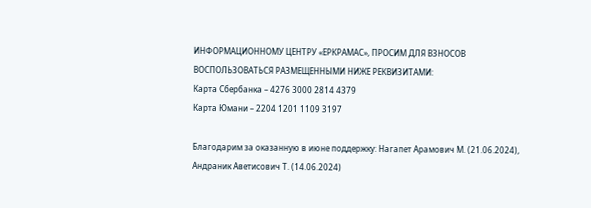ИНФОРМАЦИОННОМУ ЦЕНТРУ «ЕРКРАМАС», ПРОСИМ ДЛЯ ВЗНОСОВ ВОСПОЛЬЗОВАТЬСЯ РАЗМЕЩЕННЫМИ НИЖЕ РЕКВИЗИТАМИ:
Карта Сбербанка – 4276 3000 2814 4379
Карта Юмани – 2204 1201 1109 3197

Благодарим за оказанную в июне поддержку: Нагапет Арамович М. (21.06.2024), Андраник Аветисович Т. (14.06.2024)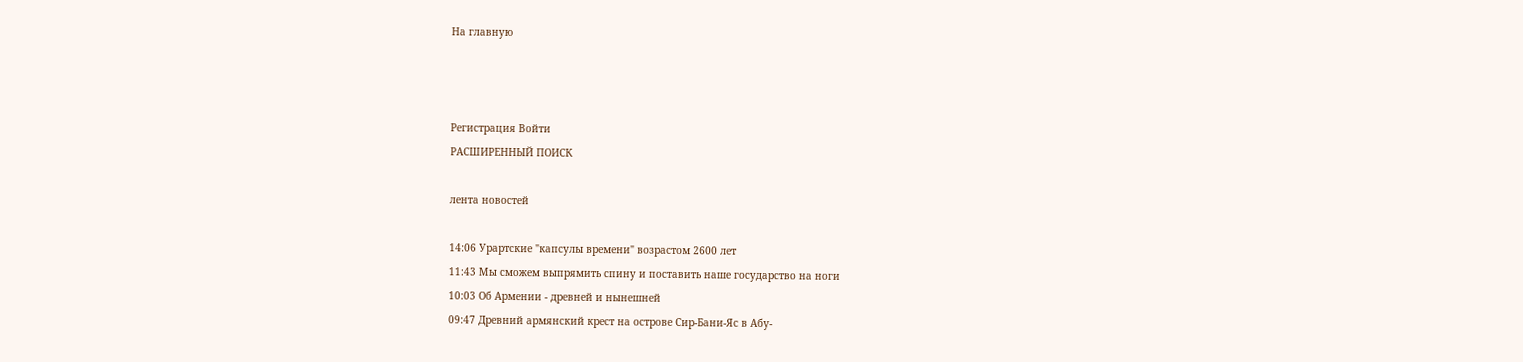На главную



Регистрация Войти
РАСШИРЕННЫЙ ПОИСК

лента новостей

14:06 Урартские "капсулы времени" возрастом 2600 лет
11:43 Мы сможем выпрямить спину и поставить наше государство на ноги
10:03 Об Армении - древней и нынешней
09:47 Древний армянский крест на острове Cир-Бани-Яс в Абу-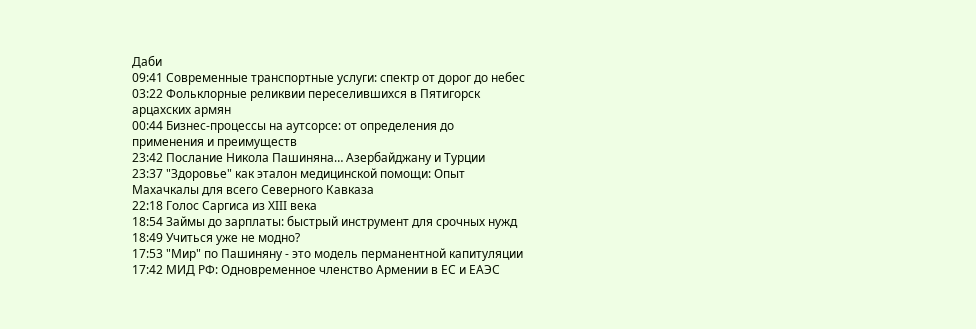Даби
09:41 Современные транспортные услуги: спектр от дорог до небес
03:22 Фольклорные реликвии переселившихся в Пятигорск арцахских армян
00:44 Бизнес-процессы на аутсорсе: от определения до применения и преимуществ
23:42 Послание Никола Пашиняна… Азербайджану и Турции
23:37 "Здоровье" как эталон медицинской помощи: Опыт Махачкалы для всего Северного Кавказа
22:18 Голос Саргиса из XIII века
18:54 Займы до зарплаты: быстрый инструмент для срочных нужд
18:49 Учиться уже не модно?
17:53 "Мир" по Пашиняну - это модель перманентной капитуляции
17:42 МИД РФ: Одновременное членство Армении в ЕС и ЕАЭС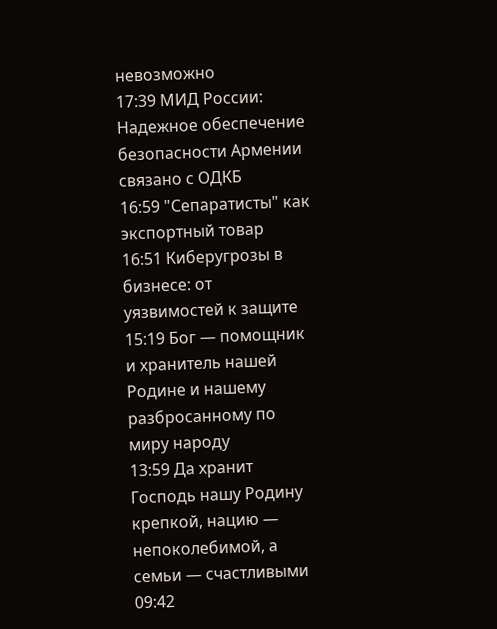невозможно
17:39 МИД России: Надежное обеспечение безопасности Армении связано с ОДКБ
16:59 "Сепаратисты" как экспортный товар
16:51 Киберугрозы в бизнесе: от уязвимостей к защите
15:19 Бог — помощник и хранитель нашей Родине и нашему разбросанному по миру народу
13:59 Да хранит Господь нашу Родину крепкой, нацию — непоколебимой, а семьи — счастливыми
09:42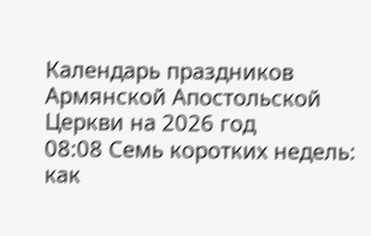Календарь праздников Армянской Апостольской Церкви на 2026 год
08:08 Семь коротких недель: как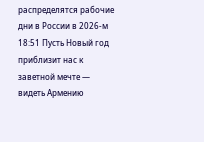распределятся рабочие дни в России в 2026-м
18:51 Пусть Новый год приблизит нас к заветной мечте — видеть Армению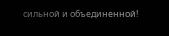сильной и объединенной!